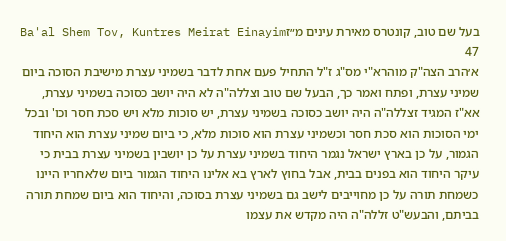בעל שם טוב, קונטרס מאירת עינים מ״זBa'al Shem Tov, Kuntres Meirat Einayim 47
א׳הרב הצה"ק מוהרא"י מס"ג ז"ל התחיל פעם אחת לדבר בשמיני עצרת מישיבת הסוכה ביום שמיני עצרת, ופתח ואמר כך, הבעל שם טוב וצללה"ה לא היה יושב כסוכה בשמיני עצרת, אא"ז המגיד זצללה"ה היה יושב כסוכה בשמיני עצרת, יש סוכות מלא ויש סכת חסר וכו' ובכל ימי הסוכות הוא סכת חסר וכשמיני עצרת הוא סוכות מלא, כי ביום שמיני עצרת הוא היחוד הגמור, על כן בארץ ישראל נגמר היחוד בשמיני עצרת על כן יושבין בשמיני עצרת בבית כי עיקר היחוד הוא בפנים בבית, אבל בחוץ לארץ בא אלינו היחוד הגמור ביום שלאחריו היינו כשמחת תורה על כן מחוייבים לישב גם בשמיני עצרת בסוכה, והיחוד הוא ביום שמחת תורה בביתם, והבעש"ט זללה"ה היה מקדש את עצמו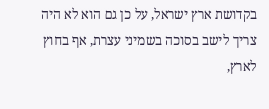בקדושת ארץ ישראל, על כן גם הוא לא היה צריך לישב בסוכה בשמיני עצרת, אף בחוץ לארץ,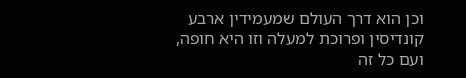וכן הוא דרך העולם שמעמידין ארבע קונדיסין ופרוכת למעלה וזו היא חופה, ועם כל זה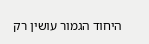היחוד הגמור עושין רק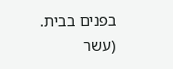בפנים בבית.
(עשר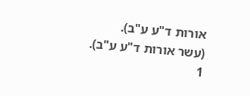אורות ד"ע ע"ב).
(עשר אורות ד"ע ע"ב).
1